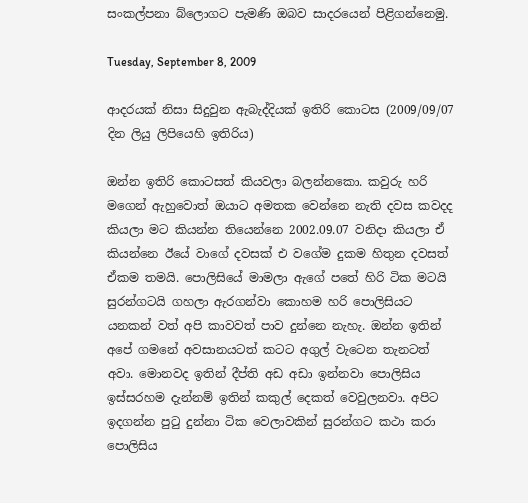සංකල්පනා බ්ලොගට පැමණි ඔබව සාදරයෙන් පිළිගන්නෙමු.

Tuesday, September 8, 2009

ආදරයක් නිසා සිදුවුන ඇබැද්දියක් ඉතිරි කොටස (2009/09/07 දින ලියු ලිපියෙහි ඉතිරිය)

ඔන්න ඉතිරි කොටසත් කියවලා බලන්නකො. කවුරු හරි මගෙන් ඇහුවොත් ඔයාට අමතක වෙන්නෙ නැති දවස කවදද කියලා මට කියන්න තියෙන්නෙ 2002.09.07 වනිදා කියලා ඒ කියන්නෙ ඊයේ වාගේ දවසක් එ වගේම දුකම හිතුන දවසත් ඒකම තමයි. පොලිසියේ මාමලා ඇගේ පතේ හිරි ටික මටයි සුරන්ගටයි ගහලා ඇරගන්වා කොහම හරි පොලිසියට යනකන් වත් අපි කාවවත් පාව දුන්නෙ නැහැ. ඔන්න ඉතින් අපේ ගමනේ අවසානයටත් කටට අගුල් වැටෙන තැනටත් අවා. මොනවද ඉතින් දීප්ති අඩ අඩා ඉන්නවා පොලිසිය ඉස්සරහම දැන්නම් ඉතින් කකුල් දෙකත් වෙවුලනවා. අපිට ඉදගන්න පුටු දුන්නා ටික වෙලාවකින් සුරන්ගට කථා කරා පොලිසිය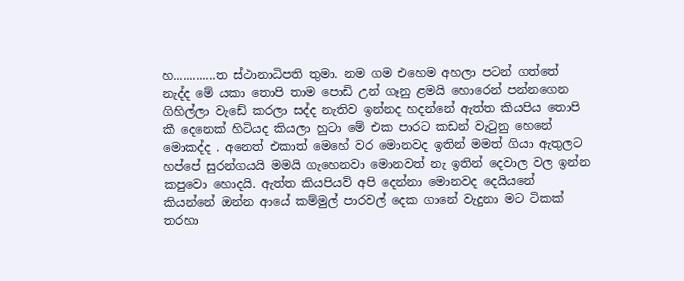හ.............ත ස්ථානාධිපති තුමා. නම ගම එහෙම අහලා පටන් ගත්තේ නැද්ද මේ යකා තොපි තාම පොඩි උන් ගෑනු ළමයි හොරෙන් පන්නගෙන ගිහිල්ලා වැඩේ කරලා සද්ද නැතිව ඉන්නද හදන්නේ ඇත්ත කියපිය තොපි කී දෙනෙක් හිටියද කියලා හුටා මේ එක පාරට කඩන් වැටුනු හෙනේ මොකද්ද . අනෙත් එකාත් මෙහේ වර මොනවද ඉතින් මමත් ගියා ඇතුලට හප්පේ සුරන්ගයයි මමයි ගැහෙනවා මොනවත් නැ ඉතින් දෙවාල වල ඉන්න කපුවො හොදයි. ඇත්ත කියපියව් අපි දෙන්නා මොනවද දෙයියනේ කියන්නේ ඔන්න ආයේ කම්මුල් පාරවල් දෙක ගානේ වැදුනා මට ටිකක් තරහා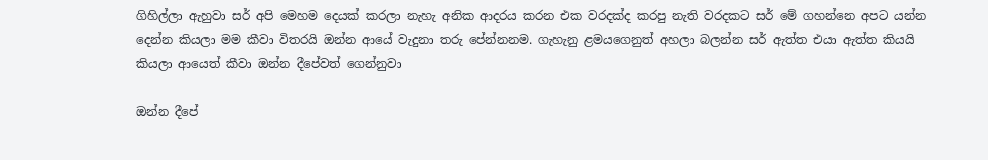ගිහිල්ලා ඇහුවා සර් අපි මෙහම දෙයක් කරලා නැහැ අනික ආදරය කරන එක වරදක්ද කරපු නැති වරදකට සර් මේ ගහන්නෙ අපට යන්න දෙන්න කියලා මම කීවා විතරයි ඔන්න ආයේ වැදුනා තරු පේන්නනම. ගැහැනු ළමයගෙනුත් අහලා බලන්න සර් ඇත්ත එයා ඇත්ත කියයි කියලා ආයෙත් කීවා ඔන්න දීපේවත් ගෙන්නුවා

ඔන්න දීපේ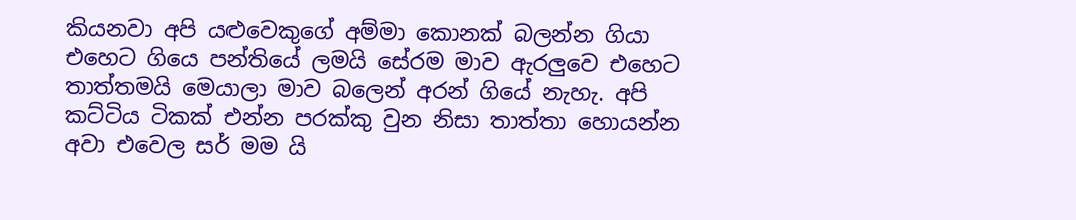කියනවා අපි යළුවෙකුගේ අම්මා කොනක් බලන්න ගියා එහෙට ගියෙ පන්තියේ ලමයි සේරම මාව ඇරලුවෙ එහෙට තාත්තමයි මෙයාලා මාව බලෙන් අරන් ගියේ නැහැ. අපි කට්ටිය ටිකක් එන්න පරක්කු වුන නිසා තාත්තා හොයන්න අවා එවෙල සර් මම යි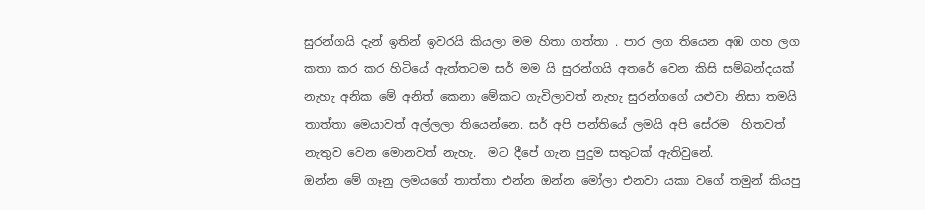සුරන්ගයි දැන් ඉතින් ඉවරයි කියලා මම හිතා ගත්තා . පාර ලග තියෙන අඹ ගහ ලග කතා කර කර හිටියේ ඇත්තටම සර් මම යි සුරන්ගයි අතරේ වෙන කිසි සම්බන්දයක් නැහැ අනික මේ අනිත් කෙනා මේකට ගැවිලාවත් නැහැ සුරන්ගගේ යළුවා නිසා තමයි තාත්තා මෙයාවත් අල්ලලා තියෙන්නෙ. සර් අපි පන්ති‍යේ ලමයි අපි සේරම  හිතවත් නැතුව වෙන මොනවත් නැහැ.  මට දීපේ ගැන පුදුම සතුටක් ඇතිවුනේ.
ඔන්න මේ ගෑනු ලමයගේ තාත්තා එන්න ඔන්න මෝලා එනවා යකා වගේ තමුන් කියපු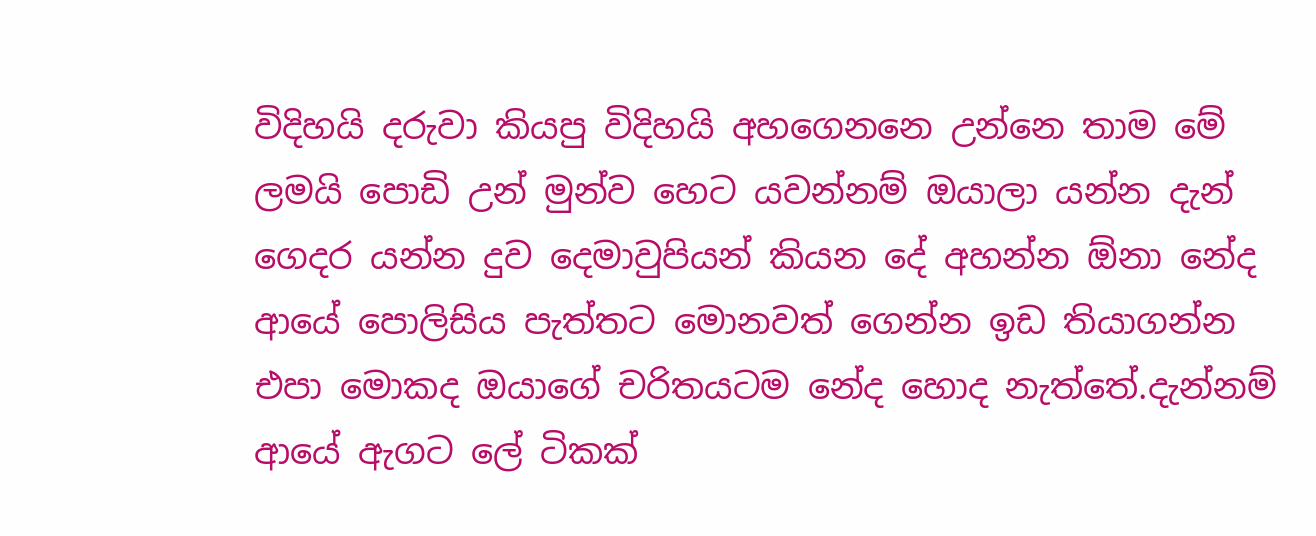විදිහයි දරුවා කියපු විදිහයි අහගෙනනෙ උන්නෙ තාම මේ ලමයි පොඩි උන් මුන්ව හෙට යවන්නම් ඔයාලා යන්න දැන් ගෙදර යන්න දුව දෙමාවුපියන් කියන දේ අහන්න ඕනා ‍නේද ආයේ පොලිසිය පැත්තට මොනවත් ගෙන්න ඉඩ තියාගන්න එපා මොකද ඔයාගේ චරිතයටම නේද හොද නැත්තේ.දැන්නම් ආයේ ඇගට ලේ ටිකක්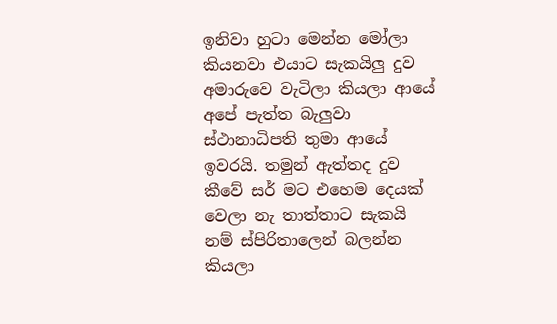ඉනිවා හුටා මෙන්න මෝලා කියනවා එයාට සැකයිලු දුව අමාරුවෙ වැටිලා කියලා ආයේ අපේ පැත්ත බැලුවා ස්ථානාධිපති තුමා ආයේ ඉවරයි. තමුන් ඇත්තද දුව කීවේ සර් මට එහෙම දෙයක් වෙලා නැ තාත්තාට සැකයි නම් ස්පිරිතාලෙන් බලන්න කියලා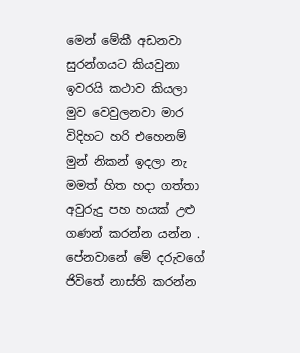මෙන් මේකී අඩනවා සුරන්ගයට කියවුනා ඉවරයි කථාව කියලා මුව වෙවුලනවා මාර විදිහට හරි එහෙනම් මුන් නිකන් ඉදලා නැ මමත් හිත හදා ගත්තා අවුරුදු පහ හයක් උළු ගණන් කරන්න යන්න . පේනවානේ මේ දරුවගේ ජිවිතේ නාස්ති කරන්න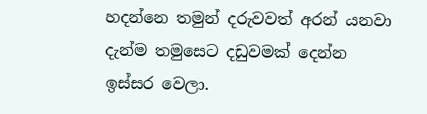හදන්නෙ තමුන් දරුවවත් අරන් යනවා දැන්ම තමුසෙට දඩුවමක් දෙන්න ඉස්සර වෙලා.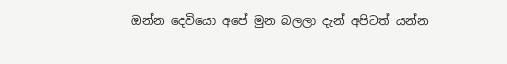ඔන්න දෙවියො අපේ මුන බලලා දැන් අපිටත් යන්න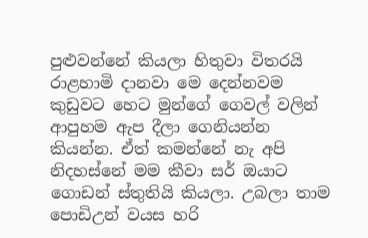පුළුවන්නේ කියලා හිතුවා විතරයි රාළහාමි දානවා මෙ දෙන්නවම කුඩුවට ‍හෙට මුන්ගේ ගෙවල් වලින් ආපුහම ඇප දීලා ගෙනියන්න කියන්න. ඒත් කමන්නේ නැ අපි නිදහස්නේ මම කීවා සර් ඔයාට ගොඩන් ස්තුතියි කියලා. උබලා තාම පොඩිඋන් වයස හරි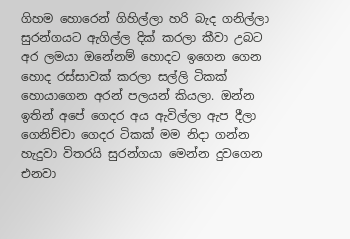ගිහම හොරෙන් ගිහිල්ලා හරි බැද ගනිල්ලා සුරන්ගයට ඇගිල්ල දික් කරලා කීවා උබට අර ලමයා ඔනේනම් හොදට ඉගෙන ගෙන හොද රස්ස‍ාවක් කරලා සල්ලි ටිකක් හොයාගෙන අරන් පලයන් කියලා. ඔන්න ඉතින් අපේ ගෙදර අය ඇවිල්ලා ඇප දීලා ගෙනිච්චා ගෙදර ටිකක් මම නිදා ගන්න හැදුවා විතරයි සුරන්ගයා මෙන්න දුවගෙන එනවා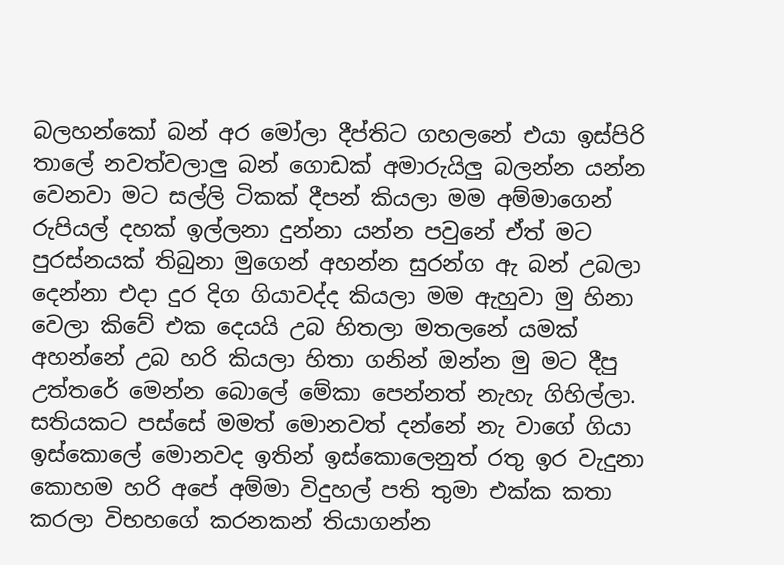බලහන්කෝ බන් අර මෝලා දීප්තිට ගහලනේ එයා ඉස්පිරි තාලේ නවත්වලාලු බන් ගොඩක් අමාරුයිලු බලන්න යන්න වෙනවා මට සල්ලි ටිකක් දීපන් කියලා මම අම්මාගෙන් රුපියල් දහක් ඉල්ලනා දුන්නා යන්න පවුනේ ඒත් මට පුරස්නයක් තිබුනා මුගෙන් අහන්න සුරන්ග ඇ බන් උබලා දෙන්නා එදා දුර දිග ගියාවද්ද කියලා මම ඇහුවා මු හිනා වෙලා කිවේ එක දෙයයි උබ හිතලා මතලනේ යමක් අහන්නේ උබ හරි කියලා හිතා ගනින් ඔන්න මු මට දීපු උත්තරේ මෙන්න බොලේ මේකා පෙන්නත් නැහැ ගිහිල්ලා.
සතියකට පස්සේ මමත් මොනවත් දන්නේ නැ වාගේ ගියා ඉස්කොලේ මොනවද ඉතින් ඉස්කොලෙනුත් රතු ඉර වැදුනා කොහම හරි අපේ අම්මා විදුහල් පති තුමා එක්ක කතා කරලා විභහගේ කරනකන් තියාගන්න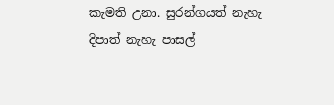කැමති උනා. සුරන්ගයත් නැහැ දිපාත් නැහැ පාසල්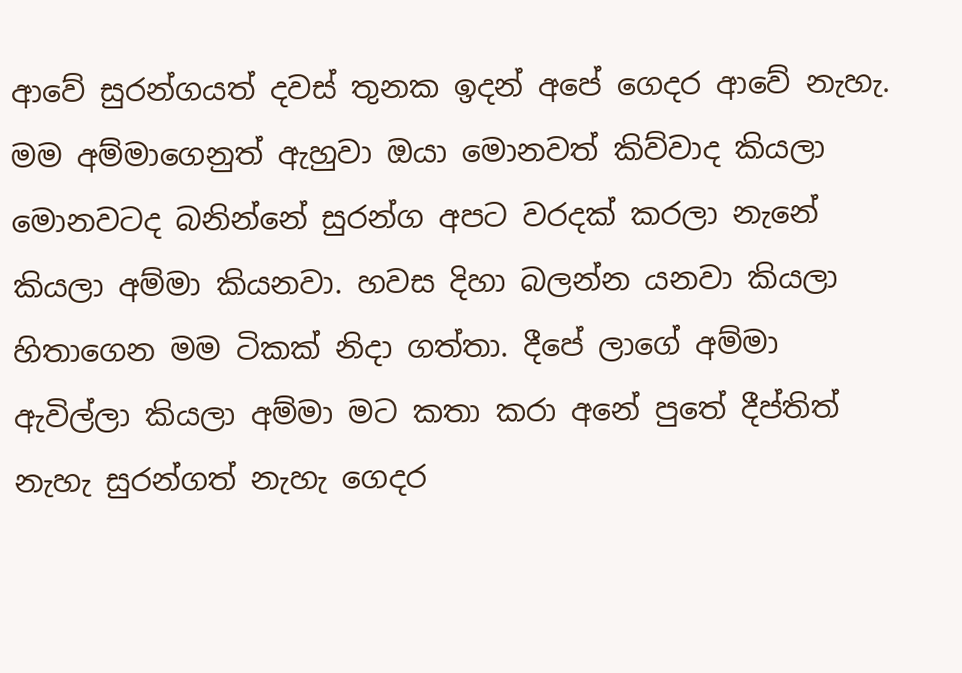ආවේ සුරන්ගයත් දවස් තුනක ඉදන් අපේ ගෙදර ආවේ නැහැ. මම අම්මාගෙනුත් ඇහුවා ඔයා මොනවත් කිව්වාද කියලා මොනවටද බනින්නේ සුරන්ග අපට වරදක් කරලා නැනේ කියලා අම්මා කියනවා. හවස දිහා බලන්න යනවා කියලා හිතාගෙන මම ටිකක් නිදා ගත්තා. දීපේ ලාගේ අම්මා ඇවිල්ලා කියලා අම්මා මට කතා කරා අනේ පුතේ දීප්තිත් නැහැ සුරන්ගත් නැහැ ගෙදර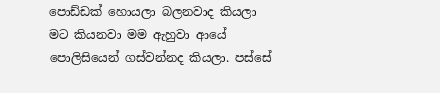පොඩ්ඩක් හොයලා බලනවාද කියලා මට කියනවා මම ඇහුවා ආයේ පොලිසියෙන් ගස්වන්නද කියලා. පස්සේ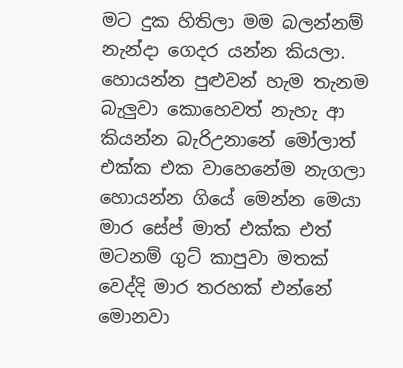මට දුක හිතිලා මම බලන්නම් නැන්දා ගෙදර යන්න‍ කියලා. හොයන්න පුළුවන් හැම තැනම බැලුවා‍ කොහෙවත් නැහැ ආ කියන්න බැරිඋනානේ මෝලාත් එක්ක එක වාහෙනේම නැගලා හොයන්න ගියේ මෙන්න මෙයා මාර සේප් මාත් එක්ක එත් මටනම් ගුට් කාපුවා මතක් වෙද්‍දි මාර තරහක් එන්නේ මොනවා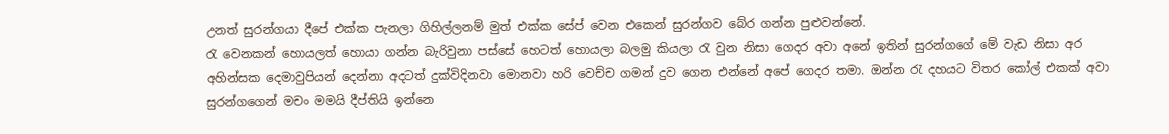උනත් සුරන්ගයා දීපේ එක්ක පැනලා ගිහිල්ලනම් මුත් එක්ක සේප් වෙන එකෙන් සුරන්ගව බේර ගන්න පුළුවන්නේ.
රැ වෙනකන් හොයලත් හොයා ගන්න බැරිවුනා පස්සේ හෙටත් හොයලා බලමු කියලා රැ වුන නිසා ගෙදර අවා අනේ ඉතින් සුරන්ගගේ මේ වැඩ නිසා අර අහින්සක දෙමාවුපියන් දෙන්නා අදටත් දුක්විදිනවා මොනවා හරි වෙච්ච ගමන් දුව ගෙන එන්නේ අපේ ගෙදර තමා. ඔන්න රැ දහයට විතර කෝල් එකක් අවා සුරන්ගගෙන් මචං මමයි දීප්තියි ඉන්නෙ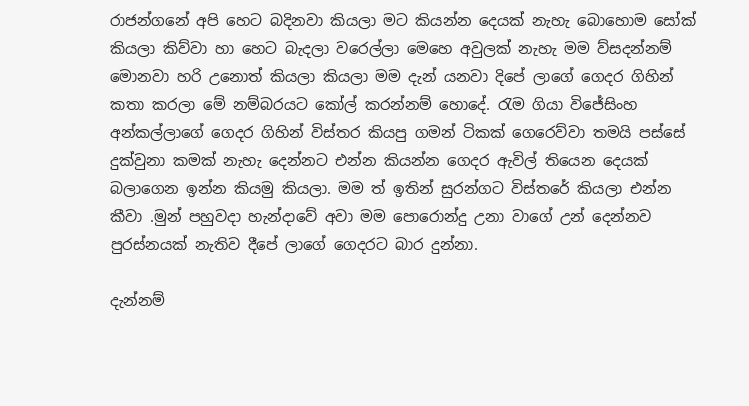රාජන්ගනේ අපි හෙට බදිනවා කියලා මට කියන්න දෙයක් නැහැ බොහොම සෝක් කියලා කිව්වා හා හෙට බැදලා වරෙල්ලා මෙහෙ අවුලක් නැහැ මම ව්සදන්නම් මොනවා හරි උනොත් කියලා කියලා මම දැන් යනවා දිපේ ලාගේ ගෙදර ගිහින් කතා කරලා මේ නම්බරයට කෝල් කරන්නම් හොදේ. රැම ගියා විජේසිංහ අන්කල්ලාගේ ගෙදර ගිහින් විස්තර කියපු ගමන් ටිකක් ගෙරෙව්වා තමයි පස්සේ දුක්වුනා කමක් නැහැ දෙන්නට එන්න කියන්න ගෙදර ඇවිල් තියෙන දෙයක් බලාගෙන ඉන්න කියමු කියලා. මම ත් ඉතින් සුරන්ගට විස්තරේ කියලා එන්න කීවා .මුන් පහුවදා හැන්දාවේ අවා මම පොරොන්දු උනා වාගේ උන් දෙන්නව පුරස්නයක් නැතිව දීපේ ලාගේ ගෙදරට බාර දුන්නා.

දැන්නම්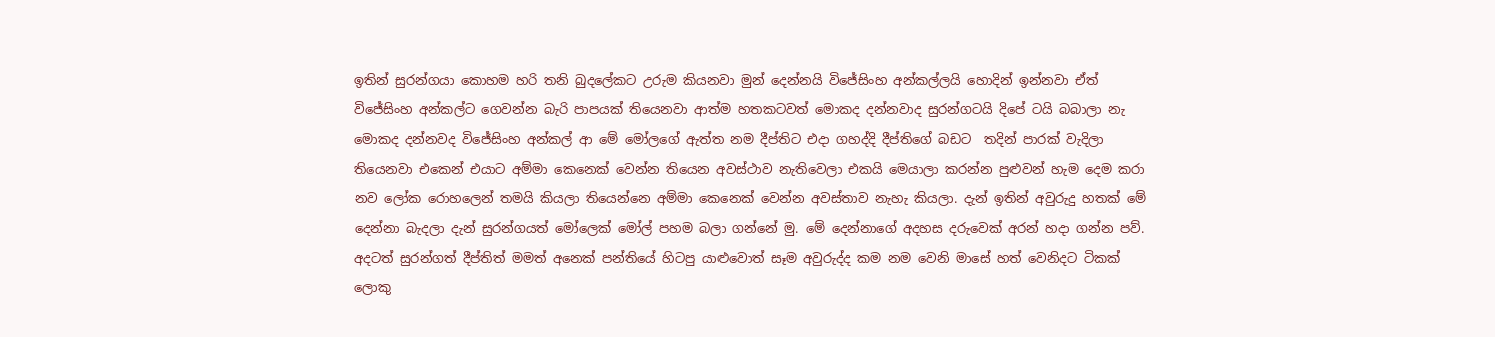ඉතින් සුරන්ගයා කොහම හරි තනි බුදලේකට උරුම කියනවා මුන් දෙන්නයි විජේසිංහ අන්කල්ලයි හොදින් ඉන්නවා ඒත් විජේසිංහ අන්කල්ට ගෙවන්න බැරි පාපයක් තියෙනවා ආත්ම හතකටවත් මොකද දන්නවාද සුරන්ගටයි දිපේ ටයි බබාලා නැ මොකද දන්නවද විජේසිංහ අන්කල් ආ මේ මෝලගේ ඇත්ත නම දීප්තිට එදා ගහද්දි දීප්තිගේ බඩට  තදින් පාරක් වැදිලා තියෙනවා එකෙන් එයාට අම්මා කෙනෙක් වෙන්න තියෙන අවස්ථාව නැතිවෙලා එකයි මෙයාලා කරන්න පුළුවන් හැම දෙම කරා නව ලෝක රොහලෙන් තමයි කියලා තියෙන්නෙ අම්මා කෙනෙක් වෙන්න අවස්තාව නැහැ කියලා. දැන් ඉතින් අවුරුදු හතක් මේ දෙන්නා බැදලා දැන් සුරන්ගයත් මෝලෙක් මෝල් පහම බලා ගන්නේ මු. මේ දෙන්නාගේ අදහස දරුවෙක් අරන් හදා ගන්න පව්. අදටත් සුරන්ගත් දීප්තිත් මමත් අනෙක් පන්තියේ හිටපු යාළුවොත් සෑම අවුරුද්ද කම නම වෙනි මාසේ හත් වෙනිදට ටිකක් ලොකු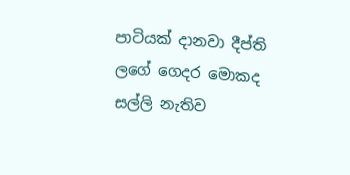පාටියක් දානවා දීප්ති ලගේ ගෙදර මොකද සල්ලි නැතිව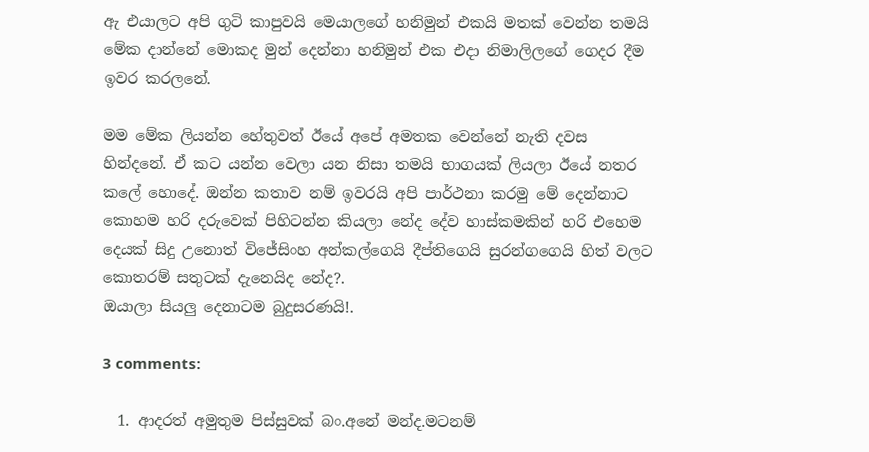ඇ එයාලට අපි ගුටි කාපුවයි මෙයාලගේ හනිමුන් එකයි මතක් වෙන්න තමයි මේක දාන්නේ මොකද මුන් දෙන්නා හනිමුන් එක එදා නිමාලිලගේ ගෙදර දීම ඉවර කරලනේ.

මම මේක ලියන්න හේතුවත් ඊයේ අපේ අමතක වෙන්නේ නැති දවස හින්දනේ. ඒ කට යන්න වෙලා යන නිසා තමයි භාගයක් ලියලා ඊයේ නතර කලේ හොදේ. ඔන්න කතාව නම් ඉවරයි අපි පාර්ථනා කරමු මේ දෙන්නාට කොහම හරි දරුවෙක් පිහිටන්න කියලා නේද දේව හාස්කමකින් හරි එහෙම දෙයක් සිදු උනොත් විජේසිංහ අන්කල්ගෙයි දීප්තිගෙයි සුරන්ගගෙයි හිත් වලට කොතරම් සතුටක් දැනෙයිද නේද?.
ඔයාලා සියලු දෙනාටම බුදුසරණයි!.

3 comments:

  1. ආදරත් අමුතුම පිස්සුවක් බං.අනේ මන්ද.මටනම්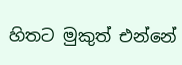හිතට මුකුත් එන්නේ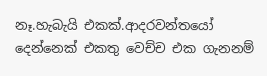නෑ.හැබැයි එකක්.ආදරවන්තයෝ දෙන්නෙක් එකතු වෙච්ච එක ගැනනම්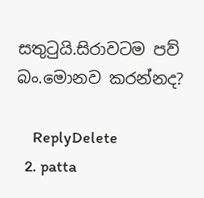සතුටුයි.සිරාවටම පව් බං.මොනව කරන්නද?

    ReplyDelete
  2. patta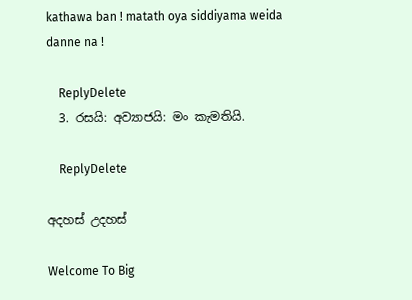kathawa ban ! matath oya siddiyama weida danne na !

    ReplyDelete
  3. රසයි: අව්‍යාජයි: මං කැමතියි.

    ReplyDelete

අදහස් උදහස්

Welcome To Big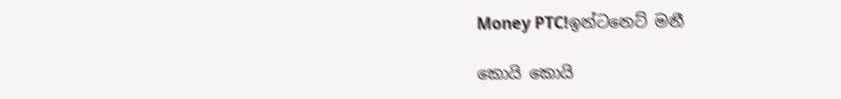Money PTC!ඉන්ටනෙට් මනී

කොයි කොයි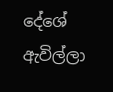දේශේ ඇවිල්ලා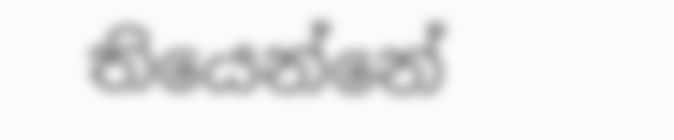තියෙන්නේ